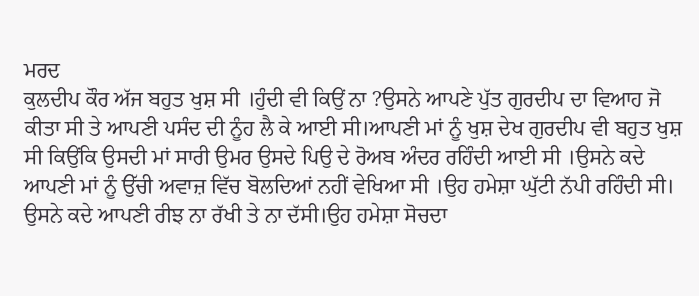ਮਰਦ
ਕੁਲਦੀਪ ਕੌਰ ਅੱਜ ਬਹੁਤ ਖੁਸ਼ ਸੀ ।ਹੁੰਦੀ ਵੀ ਕਿਉਂ ਨਾ ?ਉਸਨੇ ਆਪਣੇ ਪੁੱਤ ਗੁਰਦੀਪ ਦਾ ਵਿਆਹ ਜੋ ਕੀਤਾ ਸੀ ਤੇ ਆਪਣੀ ਪਸੰਦ ਦੀ ਨੂੰਹ ਲੈ ਕੇ ਆਈ ਸੀ।ਆਪਣੀ ਮਾਂ ਨੂੰ ਖੁਸ਼ ਦੇਖ ਗੁਰਦੀਪ ਵੀ ਬਹੁਤ ਖੁਸ਼ ਸੀ ਕਿਉਂਕਿ ਉਸਦੀ ਮਾਂ ਸਾਰੀ ਉਮਰ ਉਸਦੇ ਪਿਉ ਦੇ ਰੋਅਬ ਅੰਦਰ ਰਹਿੰਦੀ ਆਈ ਸੀ ।ਉਸਨੇ ਕਦੇ ਆਪਣੀ ਮਾਂ ਨੂੰ ਉੱਚੀ ਅਵਾਜ਼ ਵਿੱਚ ਬੋਲਦਿਆਂ ਨਹੀਂ ਵੇਖਿਆ ਸੀ ।ਉਹ ਹਮੇਸ਼ਾ ਘੁੱਟੀ ਨੱਪੀ ਰਹਿੰਦੀ ਸੀ। ਉਸਨੇ ਕਦੇ ਆਪਣੀ ਰੀਝ ਨਾ ਰੱਖੀ ਤੇ ਨਾ ਦੱਸੀ।ਉਹ ਹਮੇਸ਼ਾ ਸੋਚਦਾ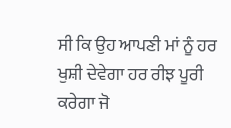ਸੀ ਕਿ ਉਹ ਆਪਣੀ ਮਾਂ ਨੂੰ ਹਰ ਖੁਸ਼ੀ ਦੇਵੇਗਾ ਹਰ ਰੀਝ ਪੂਰੀ ਕਰੇਗਾ ਜੋ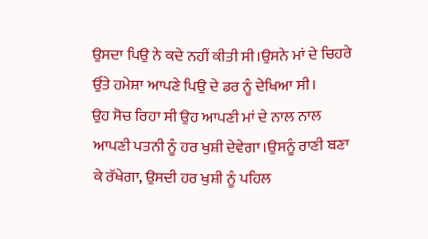ਉਸਦਾ ਪਿਉ ਨੇ ਕਦੇ ਨਹੀਂ ਕੀਤੀ ਸੀ।ਉਸਨੇ ਮਾਂ ਦੇ ਚਿਹਰੇ ਉੱਤੇ ਹਮੇਸ਼ਾ ਆਪਣੇ ਪਿਉ ਦੇ ਡਰ ਨੂੰ ਦੇਖਿਆ ਸੀ।
ਉਹ ਸੋਚ ਰਿਹਾ ਸੀ ਉਹ ਆਪਣੀ ਮਾਂ ਦੇ ਨਾਲ ਨਾਲ ਆਪਣੀ ਪਤਨੀ ਨੂੰ ਹਰ ਖੁਸ਼ੀ ਦੇਵੇਗਾ।ਉਸਨੂੰ ਰਾਣੀ ਬਣਾ ਕੇ ਰੱਖੇਗਾ, ਉਸਦੀ ਹਰ ਖੁਸ਼ੀ ਨੂੰ ਪਹਿਲ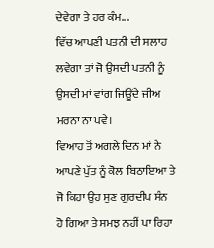ਦੇਵੇਗਾ ਤੇ ਹਰ ਕੰਮ...
ਵਿੱਚ ਆਪਣੀ ਪਤਨੀ ਦੀ ਸਲਾਹ ਲਵੇਗਾ ਤਾਂ ਜੋ ਉਸਦੀ ਪਤਨੀ ਨੂੰ ਉਸਦੀ ਮਾਂ ਵਾਂਗ ਜਿਊਂਦੇ ਜੀਅ ਮਰਨਾ ਨਾ ਪਵੇ।
ਵਿਆਹ ਤੋਂ ਅਗਲੇ ਦਿਨ ਮਾਂ ਨੇ ਆਪਣੇ ਪੁੱਤ ਨੂੰ ਕੋਲ ਬਿਠਾਇਆ ਤੇ ਜੋ ਕਿਹਾ ਉਹ ਸੁਣ ਗੁਰਦੀਪ ਸੰਨ ਹੋ ਗਿਆ ਤੇ ਸਮਝ ਨਹੀਂ ਪਾ ਰਿਹਾ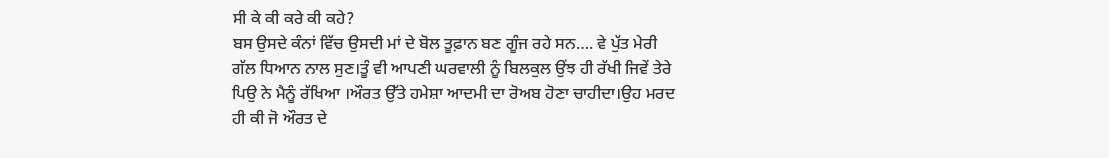ਸੀ ਕੇ ਕੀ ਕਰੇ ਕੀ ਕਹੇ?
ਬਸ ਉਸਦੇ ਕੰਨਾਂ ਵਿੱਚ ਉਸਦੀ ਮਾਂ ਦੇ ਬੋਲ ਤੂਫ਼ਾਨ ਬਣ ਗੂੰਜ ਰਹੇ ਸਨ…. ਵੇ ਪੁੱਤ ਮੇਰੀ ਗੱਲ ਧਿਆਨ ਨਾਲ ਸੁਣ।ਤੂੰ ਵੀ ਆਪਣੀ ਘਰਵਾਲੀ ਨੂੰ ਬਿਲਕੁਲ ਉਂਝ ਹੀ ਰੱਖੀ ਜਿਵੇਂ ਤੇਰੇ ਪਿਉ ਨੇ ਮੈਨੂੰ ਰੱਖਿਆ ।ਔਰਤ ਉੱਤੇ ਹਮੇਸ਼ਾ ਆਦਮੀ ਦਾ ਰੋਅਬ ਹੋਣਾ ਚਾਹੀਦਾ।ਉਹ ਮਰਦ ਹੀ ਕੀ ਜੋ ਔਰਤ ਦੇ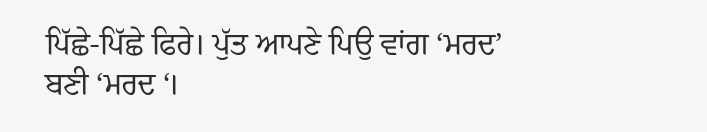ਪਿੱਛੇ-ਪਿੱਛੇ ਫਿਰੇ। ਪੁੱਤ ਆਪਣੇ ਪਿਉ ਵਾਂਗ ‘ਮਰਦ’ ਬਣੀ ‘ਮਰਦ ‘।